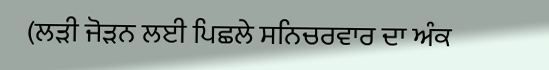(ਲੜੀ ਜੋੜਨ ਲਈ ਪਿਛਲੇ ਸਨਿਚਰਵਾਰ ਦਾ ਅੰਕ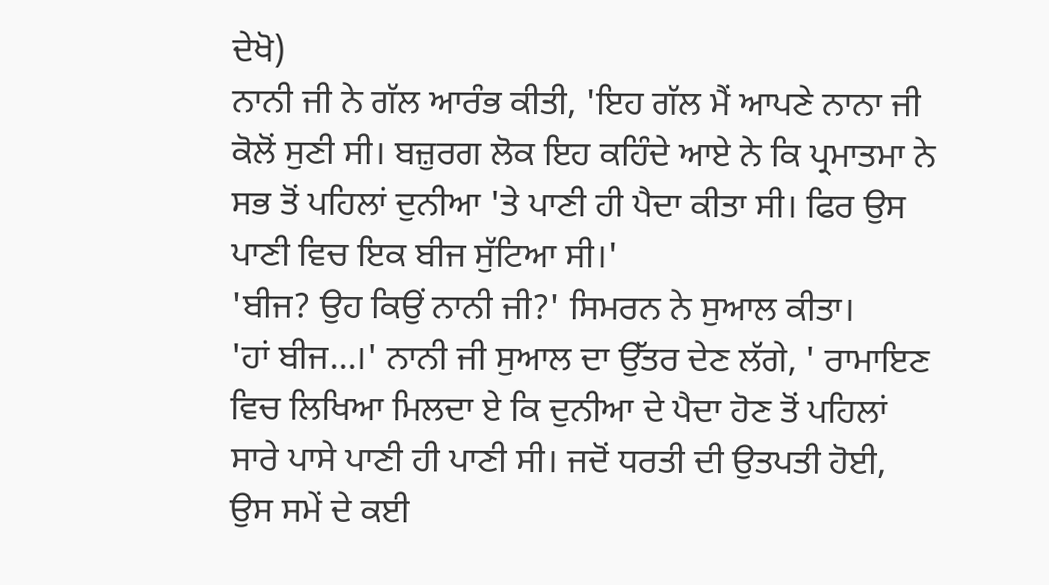ਦੇਖੋ)
ਨਾਨੀ ਜੀ ਨੇ ਗੱਲ ਆਰੰਭ ਕੀਤੀ, 'ਇਹ ਗੱਲ ਮੈਂ ਆਪਣੇ ਨਾਨਾ ਜੀ ਕੋਲੋਂ ਸੁਣੀ ਸੀ। ਬਜ਼ੁਰਗ ਲੋਕ ਇਹ ਕਹਿੰਦੇ ਆਏ ਨੇ ਕਿ ਪ੍ਰਮਾਤਮਾ ਨੇ ਸਭ ਤੋਂ ਪਹਿਲਾਂ ਦੁਨੀਆ 'ਤੇ ਪਾਣੀ ਹੀ ਪੈਦਾ ਕੀਤਾ ਸੀ। ਫਿਰ ਉਸ ਪਾਣੀ ਵਿਚ ਇਕ ਬੀਜ ਸੁੱਟਿਆ ਸੀ।'
'ਬੀਜ? ਉਹ ਕਿਉਂ ਨਾਨੀ ਜੀ?' ਸਿਮਰਨ ਨੇ ਸੁਆਲ ਕੀਤਾ।
'ਹਾਂ ਬੀਜ...।' ਨਾਨੀ ਜੀ ਸੁਆਲ ਦਾ ਉੱਤਰ ਦੇਣ ਲੱਗੇ, ' ਰਾਮਾਇਣ ਵਿਚ ਲਿਖਿਆ ਮਿਲਦਾ ਏ ਕਿ ਦੁਨੀਆ ਦੇ ਪੈਦਾ ਹੋਣ ਤੋਂ ਪਹਿਲਾਂ ਸਾਰੇ ਪਾਸੇ ਪਾਣੀ ਹੀ ਪਾਣੀ ਸੀ। ਜਦੋਂ ਧਰਤੀ ਦੀ ਉਤਪਤੀ ਹੋਈ, ਉਸ ਸਮੇਂ ਦੇ ਕਈ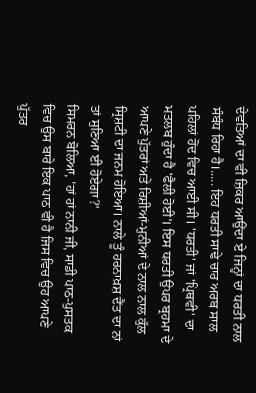ਦੇਵਤਿਆਂ ਦਾ ਵੀ ਜ਼ਿਕਰ ਆਉਂਦਾ ਏ ਜਿਨ੍ਹਾਂ ਦਾ ਧਰਤੀ ਨਾਲ ਸੰਬੰਧ ਰਿਹਾ ਹੈ।..... ਇਹ ਧਰਤੀ ਸਾਢੇ ਚਾਰ ਅਰਬ ਸਾਲ ਪਹਿਲਾਂ ਹੋਂਦ ਵਿਚ ਆਈ ਸੀ। 'ਧਰਤੀ' ਜਾਂ 'ਪ੍ਰਿਥਵੀ' ਦਾ ਮਤਲਬ ਹੁੰਦਾ ਹੈ 'ਫੈਲੀ ਹੋਈ'। ਇਸ ਧਰਤੀ ਉਪਰ ਬ੍ਰਹਮਾ ਦੇ ਆਪਣੇ ਪੁੱਤਰਾਂ ਅਤੇ ਰਿਸ਼ੀਆਂ-ਮੁਨੀਆਂ ਦੇ ਨਾਲ ਨਾਲ ਕੁੱਲ ਸ੍ਰਿਸ਼ਟੀ ਦਾ ਜਨਮ ਹੋਇਆ। ਨਾਲੇ ਤੂੰ ਹਰਨਾਖ਼ਸ਼ ਦੈਂਤ ਦਾ ਨਾਂ ਤਾਂ ਸੁਣਿਆ ਈ ਹੋਏਗਾ?'
ਸਿਮਰਨ ਬੋਲਿਆ, 'ਹਾਂ ਹਾਂ ਨਾਨੀ ਜੀ, ਸਾਡੀ ਪਾਠ-ਪੁਸਤਕ ਵਿਚ ਉਸ ਬਾਰੇ ਇਕ ਪਾਠ ਵੀ ਹੈ ਜਿਸ ਵਿਚ ਉਹ ਆਪਣੇ ਪੁੱਤਰ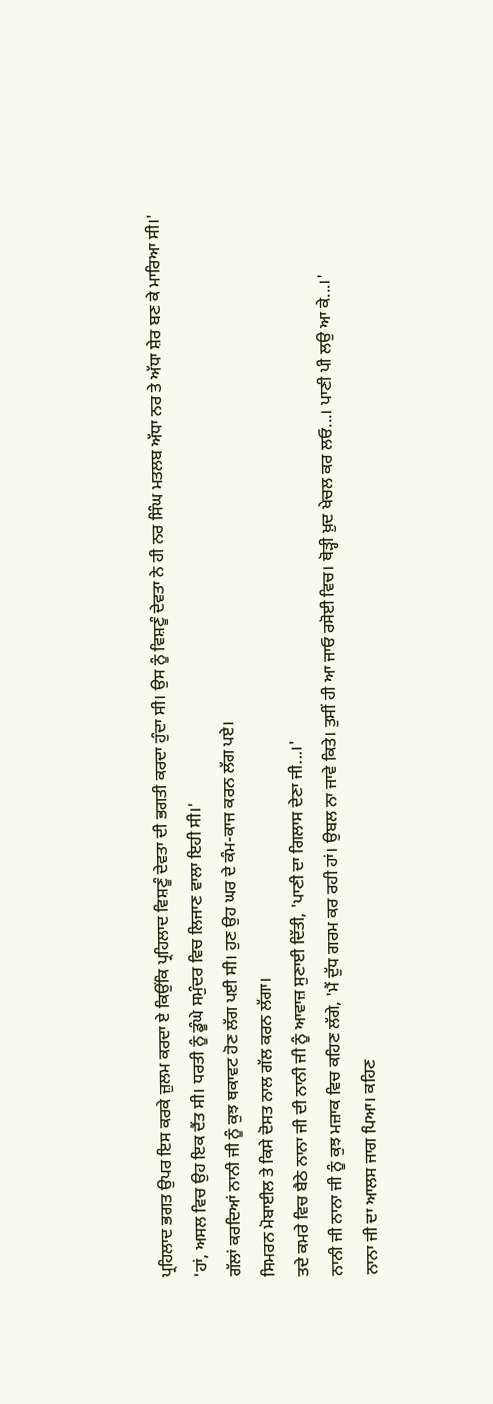ਪ੍ਰਹਿਲਾਦ ਭਗਤ ਉਪਰ ਇਸ ਕਰਕੇ ਜ਼ੁਲਮ ਕਰਦਾ ਏ ਕਿਉਂਕਿ ਪ੍ਰਹਿਲਾਦ ਵਿਸ਼ਣੂੰ ਦੇਵਤਾ ਦੀ ਭਗਤੀ ਕਰਦਾ ਹੁੰਦਾ ਸੀ। ਉਸ ਨੂੰ ਵਿਸ਼ਣੂੰ ਦੇਵਤਾ ਨੇ ਹੀ ਨਰ ਸਿੰਘ ਮਤਲਬ ਅੱਧਾ ਨਰ ਤੇ ਅੱਧਾ ਸ਼ੇਰ ਬਣ ਕੇ ਮਾਰਿਆ ਸੀ।'
'ਹਾਂ, ਅਸਲ ਵਿਚ ਉਹ ਇਕ ਦੈਂਤ ਸੀ। ਧਰਤੀ ਨੂੰ ਡੂੰਘੇ ਸਮੁੰਦਰ ਵਿਚ ਲਿਜਾਣ ਵਾਲਾ ਇਹੀ ਸੀ।'
ਗੱਲਾਂ ਕਰਦਿਆਂ ਨਾਨੀ ਜੀ ਨੂੰ ਕੁਝ ਥਕਾਵਟ ਹੋਣ ਲੱਗ ਪਈ ਸੀ। ਹੁਣ ਉਹ ਘਰ ਦੇ ਕੰਮ-ਕਾਜ ਕਰਨ ਲੱਗ ਪਏ।
ਸਿਮਰਨ ਮੋਬਾਈਲ ਤੇ ਕਿਸੇ ਦੋਸਤ ਨਾਲ ਗੱਲ ਕਰਨ ਲੱਗਾ।
ਤਦੇ ਕਮਰੇ ਵਿਚ ਬੈਠੇ ਨਾਨਾ ਜੀ ਦੀ ਨਾਨੀ ਜੀ ਨੂੰ ਆਵਾਜ਼ ਸੁਣਾਈ ਦਿੱਤੀ, 'ਪਾਣੀ ਦਾ ਗਿਲਾਸ ਦੇਣਾ ਜੀ...।'
ਨਾਨੀ ਜੀ ਨਾਨਾ ਜੀ ਨੂੰ ਕੁਝ ਮਜ਼ਾਕ ਵਿਚ ਕਹਿਣ ਲੱਗੇ, 'ਮੈਂ ਦੁੱਧ ਗਰਮ ਕਰ ਰਹੀ ਹਾਂ। ਉਬਲ ਨਾ ਜਾਵੇ ਕਿਤੇ। ਤੁਸੀਂ ਹੀ ਆ ਜਾਓ ਰਸੋਈ ਵਿਚ। ਥੋੜ੍ਹੀ ਖ਼ੁਦ ਖੇਚਲ ਕਰ ਲਓ...। ਪਾਣੀ ਪੀ ਲਉ ਆ ਕੇ...।'
ਨਾਨਾ ਜੀ ਦਾ ਆਲਸ ਜਾਗ ਪਿਆ। ਕਹਿਣ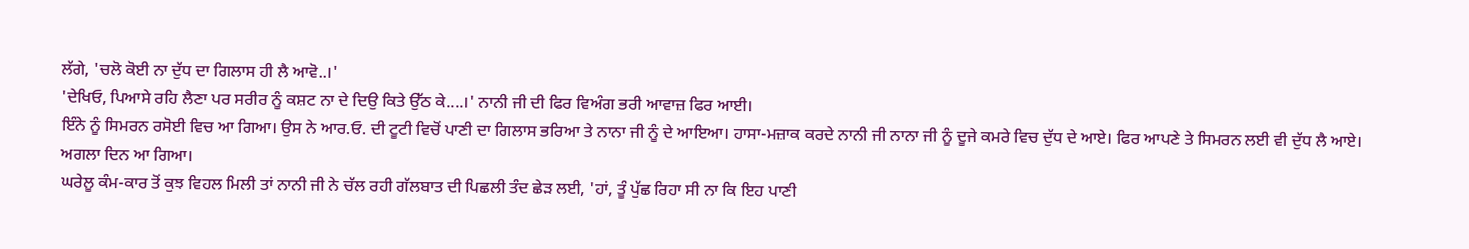ਲੱਗੇ, 'ਚਲੋ ਕੋਈ ਨਾ ਦੁੱਧ ਦਾ ਗਿਲਾਸ ਹੀ ਲੈ ਆਵੋ..।'
'ਦੇਖਿਓ, ਪਿਆਸੇ ਰਹਿ ਲੈਣਾ ਪਰ ਸਰੀਰ ਨੂੰ ਕਸ਼ਟ ਨਾ ਦੇ ਦਿਉ ਕਿਤੇ ਉੱਠ ਕੇ....।' ਨਾਨੀ ਜੀ ਦੀ ਫਿਰ ਵਿਅੰਗ ਭਰੀ ਆਵਾਜ਼ ਫਿਰ ਆਈ।
ਇੰਨੇ ਨੂੰ ਸਿਮਰਨ ਰਸੋਈ ਵਿਚ ਆ ਗਿਆ। ਉਸ ਨੇ ਆਰ.ਓ. ਦੀ ਟੂਟੀ ਵਿਚੋਂ ਪਾਣੀ ਦਾ ਗਿਲਾਸ ਭਰਿਆ ਤੇ ਨਾਨਾ ਜੀ ਨੂੰ ਦੇ ਆਇਆ। ਹਾਸਾ-ਮਜ਼ਾਕ ਕਰਦੇ ਨਾਨੀ ਜੀ ਨਾਨਾ ਜੀ ਨੂੰ ਦੂਜੇ ਕਮਰੇ ਵਿਚ ਦੁੱਧ ਦੇ ਆਏ। ਫਿਰ ਆਪਣੇ ਤੇ ਸਿਮਰਨ ਲਈ ਵੀ ਦੁੱਧ ਲੈ ਆਏ।
ਅਗਲਾ ਦਿਨ ਆ ਗਿਆ।
ਘਰੇਲੂ ਕੰਮ-ਕਾਰ ਤੋਂ ਕੁਝ ਵਿਹਲ ਮਿਲੀ ਤਾਂ ਨਾਨੀ ਜੀ ਨੇ ਚੱਲ ਰਹੀ ਗੱਲਬਾਤ ਦੀ ਪਿਛਲੀ ਤੰਦ ਛੇੜ ਲਈ, 'ਹਾਂ, ਤੂੰ ਪੁੱਛ ਰਿਹਾ ਸੀ ਨਾ ਕਿ ਇਹ ਪਾਣੀ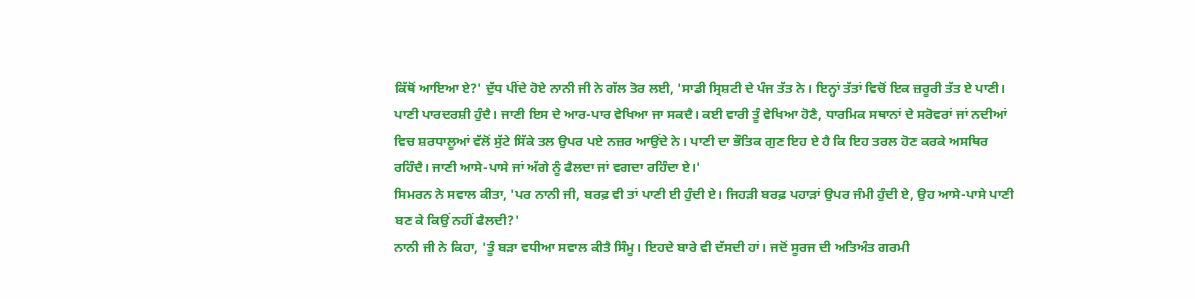ਕਿੱਥੋਂ ਆਇਆ ਏ?' ਦੁੱਧ ਪੀਂਦੇ ਹੋਏ ਨਾਨੀ ਜੀ ਨੇ ਗੱਲ ਤੋਰ ਲਈ, 'ਸਾਡੀ ਸ੍ਰਿਸ਼ਟੀ ਦੇ ਪੰਜ ਤੱਤ ਨੇ। ਇਨ੍ਹਾਂ ਤੱਤਾਂ ਵਿਚੋਂ ਇਕ ਜ਼ਰੂਰੀ ਤੱਤ ਏ ਪਾਣੀ। ਪਾਣੀ ਪਾਰਦਰਸ਼ੀ ਹੁੰਦੈ। ਜਾਣੀ ਇਸ ਦੇ ਆਰ-ਪਾਰ ਵੇਖਿਆ ਜਾ ਸਕਦੈ। ਕਈ ਵਾਰੀ ਤੂੰ ਵੇਖਿਆ ਹੋਣੈ, ਧਾਰਮਿਕ ਸਥਾਨਾਂ ਦੇ ਸਰੋਵਰਾਂ ਜਾਂ ਨਦੀਆਂ ਵਿਚ ਸ਼ਰਧਾਲੂਆਂ ਵੱਲੋਂ ਸੁੱਟੇ ਸਿੱਕੇ ਤਲ ਉਪਰ ਪਏ ਨਜ਼ਰ ਆਉਂਦੇ ਨੇ। ਪਾਣੀ ਦਾ ਭੌਤਿਕ ਗੁਣ ਇਹ ਏ ਹੈ ਕਿ ਇਹ ਤਰਲ ਹੋਣ ਕਰਕੇ ਅਸਥਿਰ ਰਹਿੰਦੈ। ਜਾਣੀ ਆਸੇ-ਪਾਸੇ ਜਾਂ ਅੱਗੇ ਨੂੰ ਫੈਲਦਾ ਜਾਂ ਵਗਦਾ ਰਹਿੰਦਾ ਏ।'
ਸਿਮਰਨ ਨੇ ਸਵਾਲ ਕੀਤਾ, 'ਪਰ ਨਾਨੀ ਜੀ, ਬਰਫ਼ ਵੀ ਤਾਂ ਪਾਣੀ ਈ ਹੁੰਦੀ ਏ। ਜਿਹੜੀ ਬਰਫ਼ ਪਹਾੜਾਂ ਉਪਰ ਜੰਮੀ ਹੁੰਦੀ ਏ, ਉਹ ਆਸੇ-ਪਾਸੇ ਪਾਣੀ ਬਣ ਕੇ ਕਿਉਂ ਨਹੀਂ ਫੈਲਦੀ?'
ਨਾਨੀ ਜੀ ਨੇ ਕਿਹਾ, 'ਤੂੰ ਬੜਾ ਵਧੀਆ ਸਵਾਲ ਕੀਤੈ ਸਿੰਮੂ। ਇਹਦੇ ਬਾਰੇ ਵੀ ਦੱਸਦੀ ਹਾਂ। ਜਦੋਂ ਸੂਰਜ ਦੀ ਅਤਿਅੰਤ ਗਰਮੀ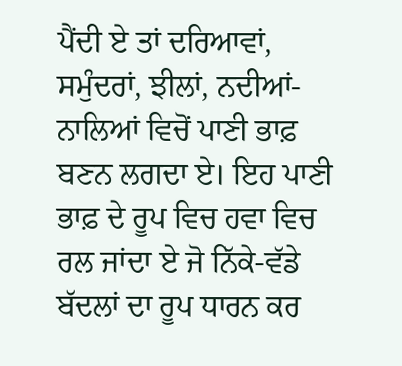ਪੈਂਦੀ ਏ ਤਾਂ ਦਰਿਆਵਾਂ, ਸਮੁੰਦਰਾਂ, ਝੀਲਾਂ, ਨਦੀਆਂ-ਨਾਲਿਆਂ ਵਿਚੋਂ ਪਾਣੀ ਭਾਫ਼ ਬਣਨ ਲਗਦਾ ਏ। ਇਹ ਪਾਣੀ ਭਾਫ਼ ਦੇ ਰੂਪ ਵਿਚ ਹਵਾ ਵਿਚ ਰਲ ਜਾਂਦਾ ਏ ਜੋ ਨਿੱਕੇ-ਵੱਡੇ ਬੱਦਲਾਂ ਦਾ ਰੂਪ ਧਾਰਨ ਕਰ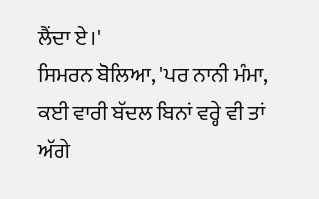ਲੈਂਦਾ ਏ।'
ਸਿਮਰਨ ਬੋਲਿਆ, 'ਪਰ ਨਾਨੀ ਮੰਮਾ, ਕਈ ਵਾਰੀ ਬੱਦਲ ਬਿਨਾਂ ਵਰ੍ਹੇ ਵੀ ਤਾਂ ਅੱਗੇ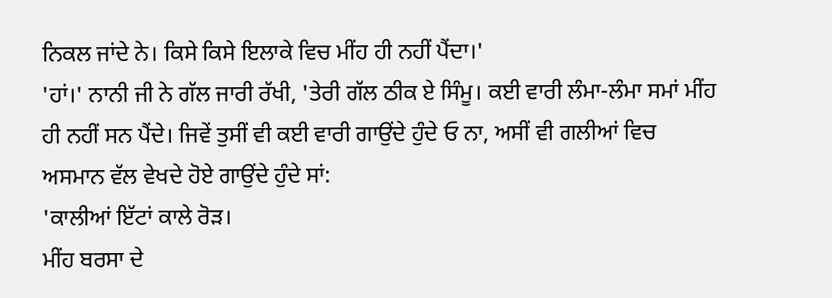ਨਿਕਲ ਜਾਂਦੇ ਨੇ। ਕਿਸੇ ਕਿਸੇ ਇਲਾਕੇ ਵਿਚ ਮੀਂਹ ਹੀ ਨਹੀਂ ਪੈਂਦਾ।'
'ਹਾਂ।' ਨਾਨੀ ਜੀ ਨੇ ਗੱਲ ਜਾਰੀ ਰੱਖੀ, 'ਤੇਰੀ ਗੱਲ ਠੀਕ ਏ ਸਿੰਮੂ। ਕਈ ਵਾਰੀ ਲੰਮਾ-ਲੰਮਾ ਸਮਾਂ ਮੀਂਹ ਹੀ ਨਹੀਂ ਸਨ ਪੈਂਦੇ। ਜਿਵੇਂ ਤੁਸੀਂ ਵੀ ਕਈ ਵਾਰੀ ਗਾਉਂਦੇ ਹੁੰਦੇ ਓ ਨਾ, ਅਸੀਂ ਵੀ ਗਲੀਆਂ ਵਿਚ ਅਸਮਾਨ ਵੱਲ ਵੇਖਦੇ ਹੋਏ ਗਾਉਂਦੇ ਹੁੰਦੇ ਸਾਂ:
'ਕਾਲੀਆਂ ਇੱਟਾਂ ਕਾਲੇ ਰੋੜ।
ਮੀਂਹ ਬਰਸਾ ਦੇ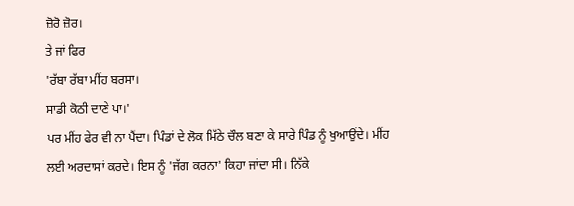ਜ਼ੋਰੋ ਜ਼ੋਰ।
ਤੇ ਜਾਂ ਫਿਰ
'ਰੱਬਾ ਰੱਬਾ ਮੀਂਹ ਬਰਸਾ।
ਸਾਡੀ ਕੋਠੀ ਦਾਣੇ ਪਾ।'
ਪਰ ਮੀਂਹ ਫੇਰ ਵੀ ਨਾ ਪੈਂਦਾ। ਪਿੰਡਾਂ ਦੇ ਲੋਕ ਮਿੱਠੇ ਚੌਲ ਬਣਾ ਕੇ ਸਾਰੇ ਪਿੰਡ ਨੂੰ ਖੁਆਉਂਦੇ। ਮੀਂਹ ਲਈ ਅਰਦਾਸਾਂ ਕਰਦੇ। ਇਸ ਨੂੰ 'ਜੱਗ ਕਰਨਾ' ਕਿਹਾ ਜਾਂਦਾ ਸੀ। ਨਿੱਕੇ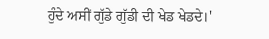ਹੁੰਦੇ ਅਸੀਂ ਗੁੱਡੇ ਗੁੱਡੀ ਦੀ ਖੇਡ ਖੇਡਦੇ।'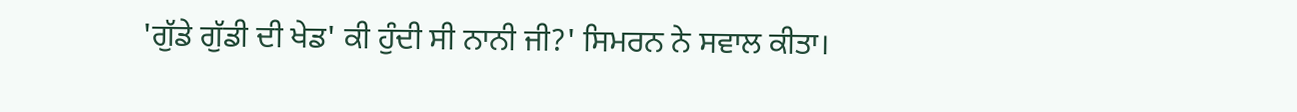'ਗੁੱਡੇ ਗੁੱਡੀ ਦੀ ਖੇਡ' ਕੀ ਹੁੰਦੀ ਸੀ ਨਾਨੀ ਜੀ?' ਸਿਮਰਨ ਨੇ ਸਵਾਲ ਕੀਤਾ।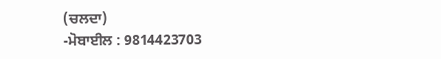(ਚਲਦਾ)
-ਮੋਬਾਈਲ : 9814423703